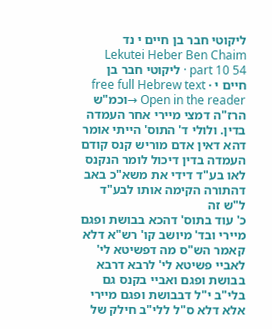ליקוטי חבר בן חיים י נד
Lekutei Heber Ben Chaim part 10 54 · ליקוטי חבר בן חיים י · free full Hebrew text
Open in the reader →וכמ"ש הרז"ה דמצי מיירי אחר העמדה בדין. ולולי ד' התוס' הייתי אומר דהא דאין אדם מוריש קנס קודם העמדה בדין דיכול לומר הנקנס לאו בע"ד דידי את משא"כ באב דהתורה הקימה אותו לבע"ד ל"ש זה
כ' עוד בתוס' דהכא בבושת ופגם מיירי ובד' מיושב קו' רש"א דלא קאמר הש"ס מה דפשיטא לי' לאביי פשיטא לי' לרבא דרבא בבושת ופגם ואביי בקנס גם בלי"ב י"ל דבבושת ופגם מיירי אלא דלא ס"ל ללי"ב חילק של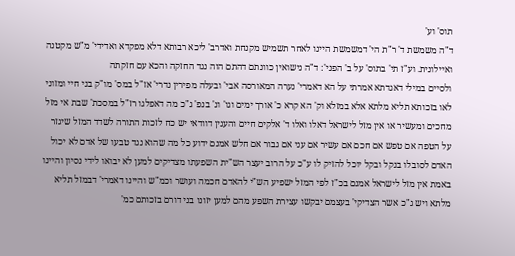תוס' וע'
ד"ה משמשת ד' ר"ת הי' דמשמשת היינו לאחר תשמיש מקנחת ואדרב' ליכא רבותא דלא מפקדא ואדידי' מ"ש מקטנה ואיילונית. וע"ז תי' בתוס' על ב' הפני': ד"ה נישואין כוונתם דהתם הוה נגד החזקה והכא עם חזקתה
ולסיים במילי דאגדתא אמרתי על הא דאמרי' נערה המאורסה אבי' ובעלה מפירין נדרי' אז"ל במס' מו"ק בני חיי ומזוני לאו בזכותא תליא מלתא אלא במזלא וק' הא קרא כ' אורך ימים וגו' ונ' בנפ' ג"כ מה דאפלגו רז"ל במסכת' שבת אי מזל מחכים ומעשיר או אין מזל לישראל דאלו ואלו ד' אלקים חיים והענין דוודאי יש כח לזכות התורה לשדד המזל שיגזר על הטפה אם טפש אם חכם אם עשיר אם עני אם גבור אם חלש אמנם ידוע כל מה שהוא נגד טבעו של אדם לא יכול האדם לסובלו בנקל ובקל יוכל להזיק לו ע"כ על הרוב יעצר הש"ית השפעתו מצדיקים למען לא יבואו לידי נסיון והיינו באמת אין מזל לישראל אמנם בכ"ז לפי המזל ישפיע הש"י להאדם חכמה ועושר וכמ"ש והיינו דאמרי' דבמזל תליא מלתא ויש ג"כ אשר הצדיקי' בעצמם יבקשו עצירת השפע מהם למען יזונו בני דורם בזכותם כמ'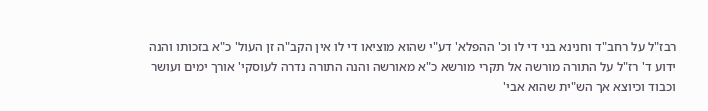רבז"ל על רחב"ד וחנינא בני די לו וכ' ההפלא' דע"י שהוא מוציאו די לו אין הקב"ה זן העול' כ"א בזכותו והנה ידוע ד' רז"ל על התורה מורשה אל תקרי מורשא כ"א מאורשה והנה התורה נדרה לעוסקי' אורך ימים ועושר וכבוד וכיוצא אך הש"ית שהוא אבי'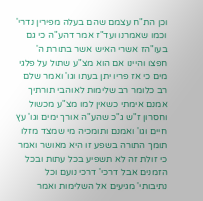וכן הת"ח עצמם שהם בעלה מפירין נדרי' וכמו שאמרנו ועד"ז אמר דהע"ה כי גם בעו"הז אשרי האיש אשר בתורת ה' חפצו והיינו אם הוא מצ"ע שתול על פלגי מים כי אז פריו יתן בעתו וגו' ואמר שלם רב כלומר רב שלימות לאוהבי תורתיך אמנם אימתי כשאין למו מצ"ע מכשול וחסרון ז"ש ג"כ שהע"ה אורך ימים וגו' עץ חיים וגו' ואמנם ותומכיה מי שמצד מזלו תומך התורה בשפע זו היא מאושר ואמר כי זולת זה לא תשפיע בכל עתות ובכל הזמנים אבל דרכי' דרכי נועם וכל נתיבותי' מגיעים אל השלימות ואמר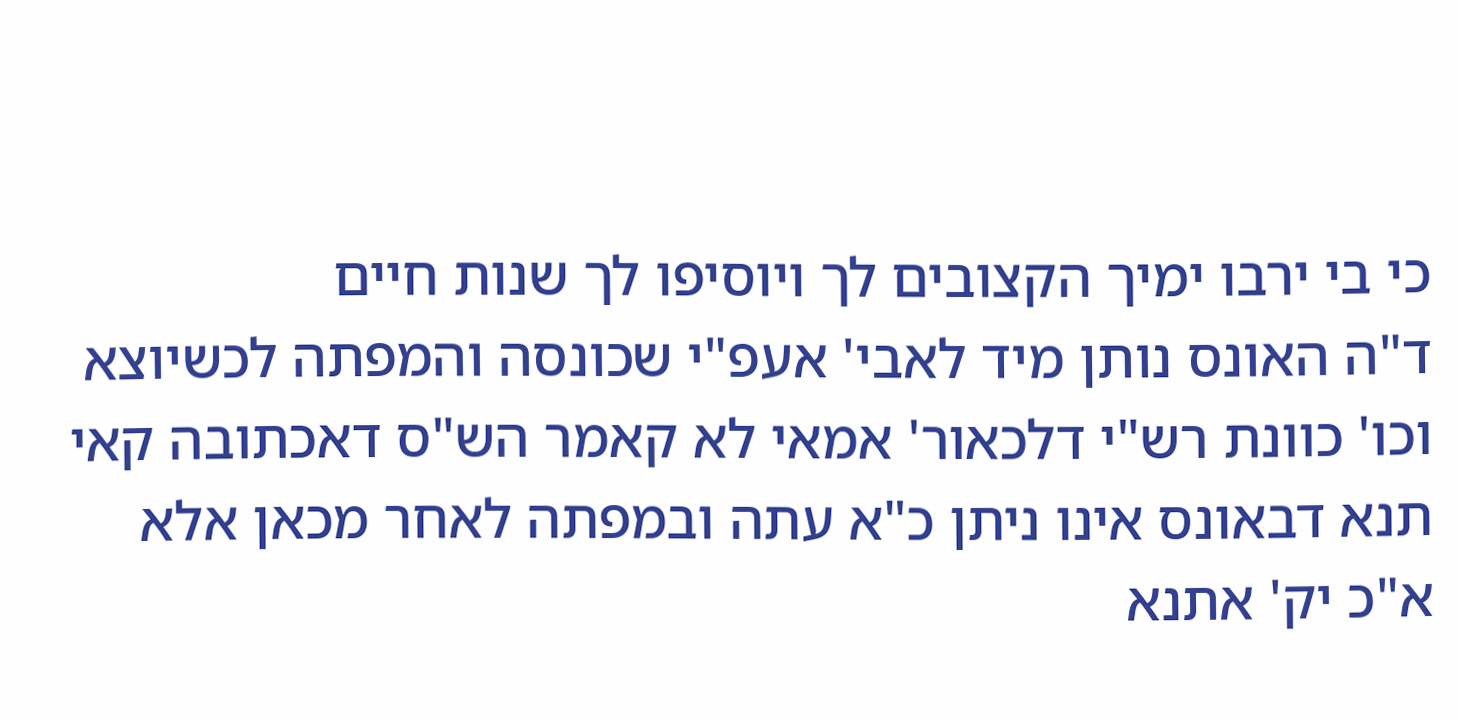כי בי ירבו ימיך הקצובים לך ויוסיפו לך שנות חיים
ד"ה האונס נותן מיד לאבי' אעפ"י שכונסה והמפתה לכשיוצא וכו' כוונת רש"י דלכאור' אמאי לא קאמר הש"ס דאכתובה קאי תנא דבאונס אינו ניתן כ"א עתה ובמפתה לאחר מכאן אלא א"כ יק' אתנא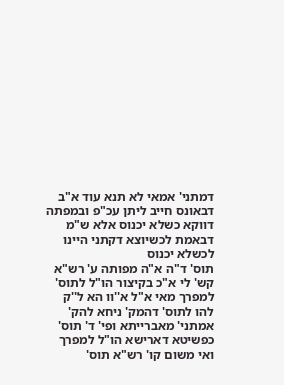דמתני' אמאי לא תנא עוד א"ב דבאונס חייב ליתן עכ"פ ובמפתה דווקא כשלא יכנוס אלא ש"מ דבאמת לכשיוצא דקתני היינו לכשלא יכנוס
תוס' ד"ה א"ה מפותה ע' רש"א קש' לי א"כ בקיצור הו"ל לתוס' למפרך מאי א"ל א''וו הא ל''ק להו לתוס' דהמק' ניחא להק' אמתני' מאברייתא ופי' ד' תוס' כפשיטא דארישא הו"ל למפרך ואי משום קו' רש"א תוס'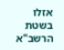אזלו בשטת הרשב"א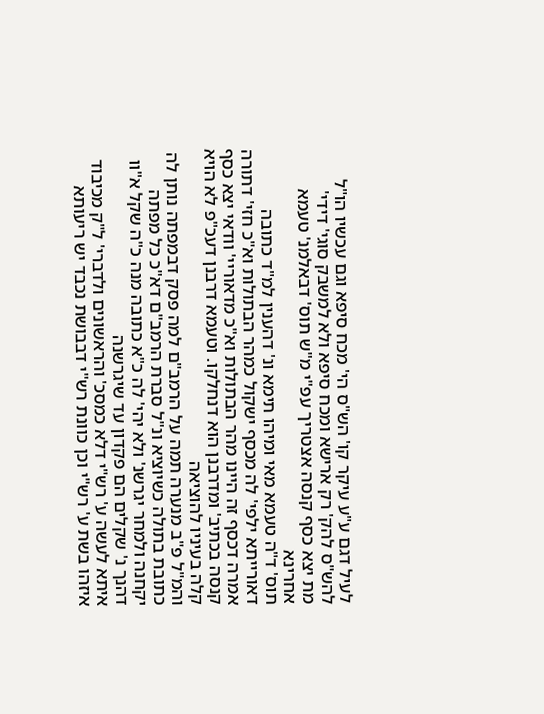לעיל דגם ע"ע עיקר קו' הש"ס הי' מכח סיפא וגם עכשיו הו"ל להש"ס להק' רק ארישא ומכח סיפא ולא למשבק סוגי' דידי'
מת יצא כסף קנסה אצטריך עפ"י מ"ש תוס' דבאלמנ' טעמא אחרינא
תוס' ד"ה טעמא מאי ומיהו תימא ונ' דהענין למ"ד כתובה דאורייתא ילפי' לה מכסף ישקול כמהר הבתולות וא"כ חזי' דתורה אמרה דכסף זה היינו מהר הבתולות וא"כ מדאוריי' וודאי יצא כסף קנסה בכתיב' ומדרבנן הוא דנחלקו. וטעמא דרבנן דעכ"פ לא הויא קלה בעיניו להוציאה
והמ"ל פ"ב מנערה תמה על הרמב"ם למה פסק דבמפתה נותן לה כתובת בתולה כשיוציא ונ"ל סברת הרמב"ם דא"כ כל מפתה יקחנה ולמחר יגרשנ' ולא יהי' לה כ"א כתובה מנה כ"ה שקל א"וו דהנך נ' שקלים הם פקדון עד שיגרשנה
איתא לעשה ע' רש"י דלא כמסכ' והראשונים ולדברי' ל"ק מכיבוד
איזהו בשת ע' רש"י וכן כוונת רש"י דבבושת נכבד יש ריעותא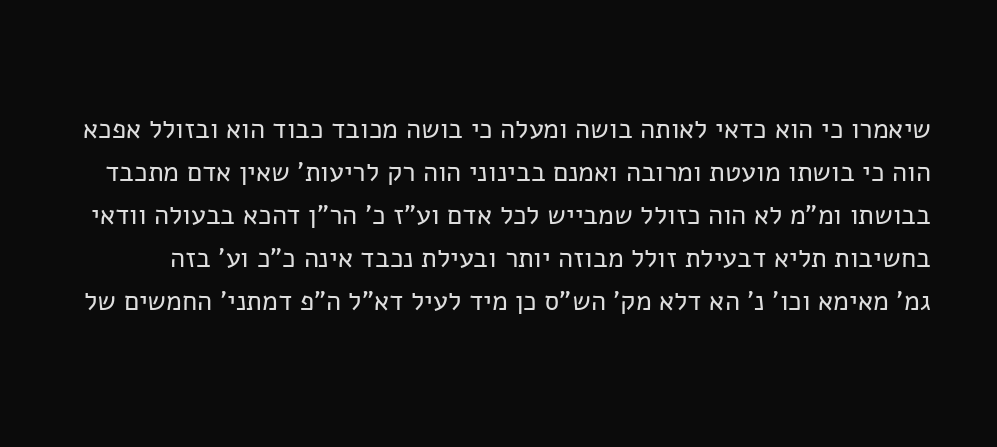שיאמרו כי הוא כדאי לאותה בושה ומעלה כי בושה מכובד כבוד הוא ובזולל אפכא הוה כי בושתו מועטת ומרובה ואמנם בבינוני הוה רק לריעות' שאין אדם מתכבד בבושתו ומ"מ לא הוה כזולל שמבייש לכל אדם וע"ז כ' הר"ן דהכא בבעולה וודאי בחשיבות תליא דבעילת זולל מבוזה יותר ובעילת נכבד אינה כ"כ וע' בזה
גמ' מאימא וכו' נ' הא דלא מק' הש"ס כן מיד לעיל דא"ל ה"פ דמתני' החמשים של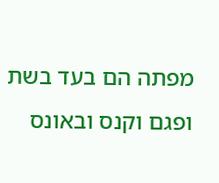מפתה הם בעד בשת ופגם וקנס ובאונס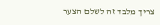צריך מלבד זה לשלם הצער